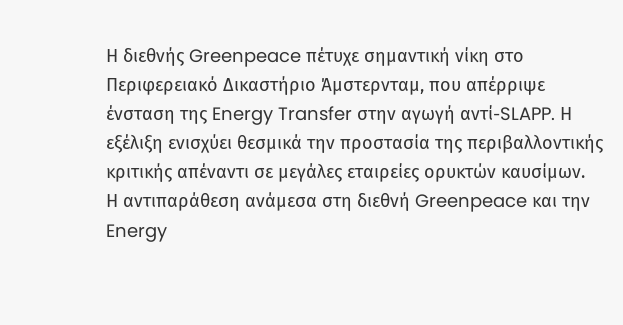Η διεθνής Greenpeace πέτυχε σημαντική νίκη στο Περιφερειακό Δικαστήριο Άμστερνταμ, που απέρριψε ένσταση της Energy Transfer στην αγωγή αντί-SLAPP. Η εξέλιξη ενισχύει θεσμικά την προστασία της περιβαλλοντικής κριτικής απέναντι σε μεγάλες εταιρείες ορυκτών καυσίμων.
Η αντιπαράθεση ανάμεσα στη διεθνή Greenpeace και την Energy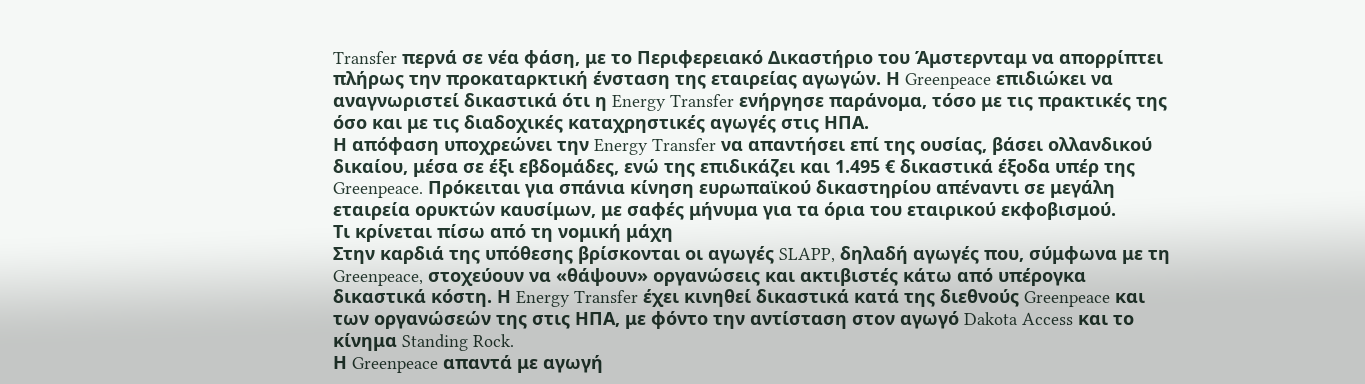Transfer περνά σε νέα φάση, με το Περιφερειακό Δικαστήριο του Άμστερνταμ να απορρίπτει πλήρως την προκαταρκτική ένσταση της εταιρείας αγωγών. Η Greenpeace επιδιώκει να αναγνωριστεί δικαστικά ότι η Energy Transfer ενήργησε παράνομα, τόσο με τις πρακτικές της όσο και με τις διαδοχικές καταχρηστικές αγωγές στις ΗΠΑ.
Η απόφαση υποχρεώνει την Energy Transfer να απαντήσει επί της ουσίας, βάσει ολλανδικού δικαίου, μέσα σε έξι εβδομάδες, ενώ της επιδικάζει και 1.495 € δικαστικά έξοδα υπέρ της Greenpeace. Πρόκειται για σπάνια κίνηση ευρωπαϊκού δικαστηρίου απέναντι σε μεγάλη εταιρεία ορυκτών καυσίμων, με σαφές μήνυμα για τα όρια του εταιρικού εκφοβισμού.
Τι κρίνεται πίσω από τη νομική μάχη
Στην καρδιά της υπόθεσης βρίσκονται οι αγωγές SLAPP, δηλαδή αγωγές που, σύμφωνα με τη Greenpeace, στοχεύουν να «θάψουν» οργανώσεις και ακτιβιστές κάτω από υπέρογκα δικαστικά κόστη. Η Energy Transfer έχει κινηθεί δικαστικά κατά της διεθνούς Greenpeace και των οργανώσεών της στις ΗΠΑ, με φόντο την αντίσταση στον αγωγό Dakota Access και το κίνημα Standing Rock.
Η Greenpeace απαντά με αγωγή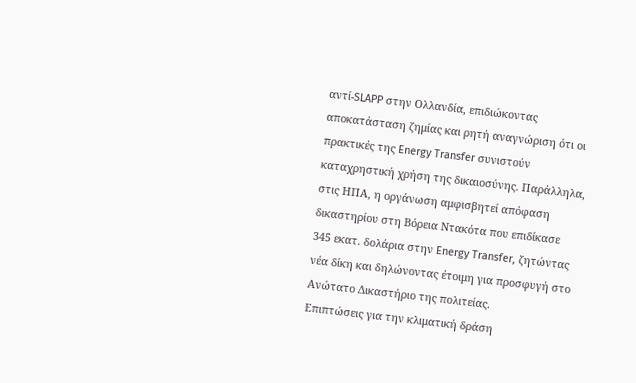αντί-SLAPP στην Ολλανδία, επιδιώκοντας αποκατάσταση ζημίας και ρητή αναγνώριση ότι οι πρακτικές της Energy Transfer συνιστούν καταχρηστική χρήση της δικαιοσύνης. Παράλληλα, στις ΗΠΑ, η οργάνωση αμφισβητεί απόφαση δικαστηρίου στη Βόρεια Ντακότα που επιδίκασε 345 εκατ. δολάρια στην Energy Transfer, ζητώντας νέα δίκη και δηλώνοντας έτοιμη για προσφυγή στο Ανώτατο Δικαστήριο της πολιτείας.
Επιπτώσεις για την κλιματική δράση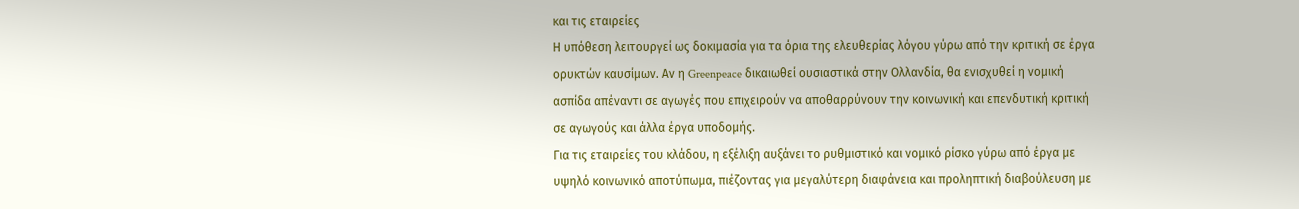και τις εταιρείες
Η υπόθεση λειτουργεί ως δοκιμασία για τα όρια της ελευθερίας λόγου γύρω από την κριτική σε έργα ορυκτών καυσίμων. Αν η Greenpeace δικαιωθεί ουσιαστικά στην Ολλανδία, θα ενισχυθεί η νομική ασπίδα απέναντι σε αγωγές που επιχειρούν να αποθαρρύνουν την κοινωνική και επενδυτική κριτική σε αγωγούς και άλλα έργα υποδομής.
Για τις εταιρείες του κλάδου, η εξέλιξη αυξάνει το ρυθμιστικό και νομικό ρίσκο γύρω από έργα με υψηλό κοινωνικό αποτύπωμα, πιέζοντας για μεγαλύτερη διαφάνεια και προληπτική διαβούλευση με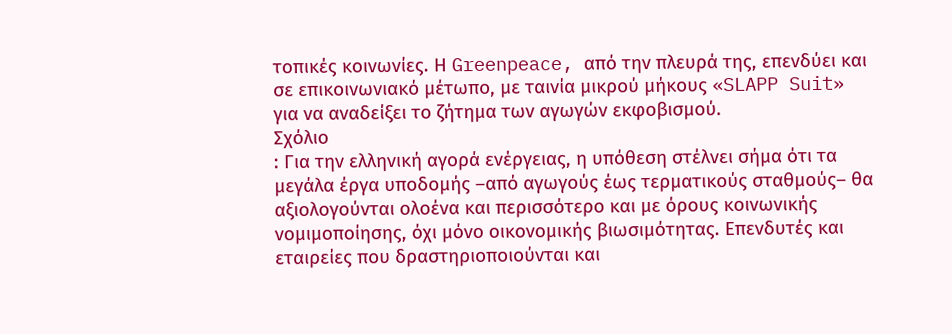τοπικές κοινωνίες. Η Greenpeace, από την πλευρά της, επενδύει και σε επικοινωνιακό μέτωπο, με ταινία μικρού μήκους «SLAPP Suit» για να αναδείξει το ζήτημα των αγωγών εκφοβισμού.
Σχόλιο
: Για την ελληνική αγορά ενέργειας, η υπόθεση στέλνει σήμα ότι τα μεγάλα έργα υποδομής –από αγωγούς έως τερματικούς σταθμούς– θα αξιολογούνται ολοένα και περισσότερο και με όρους κοινωνικής νομιμοποίησης, όχι μόνο οικονομικής βιωσιμότητας. Επενδυτές και εταιρείες που δραστηριοποιούνται και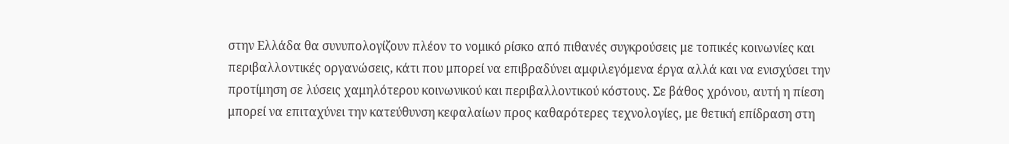στην Ελλάδα θα συνυπολογίζουν πλέον το νομικό ρίσκο από πιθανές συγκρούσεις με τοπικές κοινωνίες και περιβαλλοντικές οργανώσεις, κάτι που μπορεί να επιβραδύνει αμφιλεγόμενα έργα αλλά και να ενισχύσει την προτίμηση σε λύσεις χαμηλότερου κοινωνικού και περιβαλλοντικού κόστους. Σε βάθος χρόνου, αυτή η πίεση μπορεί να επιταχύνει την κατεύθυνση κεφαλαίων προς καθαρότερες τεχνολογίες, με θετική επίδραση στη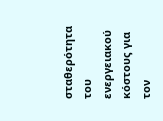σταθερότητα του ενεργειακού κόστους για τον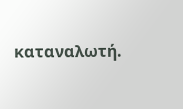καταναλωτή.